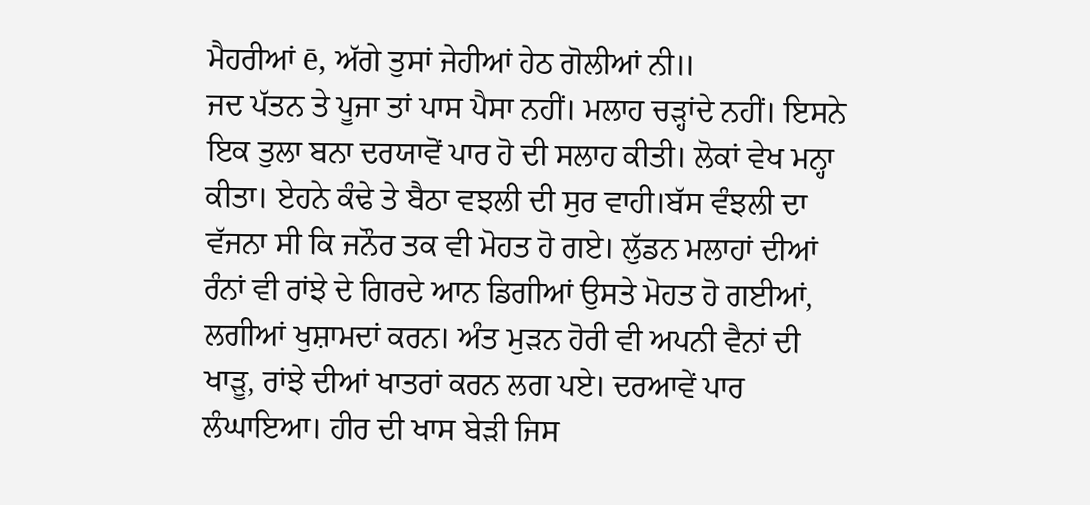ਮੈਹਰੀਆਂ ē, ਅੱਗੇ ਤੁਸਾਂ ਜੇਹੀਆਂ ਹੇਠ ਗੋਲੀਆਂ ਨੀ॥
ਜਦ ਪੱਤਨ ਤੇ ਪੂਜਾ ਤਾਂ ਪਾਸ ਪੈਸਾ ਨਹੀਂ। ਮਲਾਹ ਚੜ੍ਹਾਂਦੇ ਨਹੀਂ। ਇਸਨੇ ਇਕ ਤੁਲਾ ਬਨਾ ਦਰਯਾਵੋਂ ਪਾਰ ਹੋ ਦੀ ਸਲਾਹ ਕੀਤੀ। ਲੋਕਾਂ ਵੇਖ ਮਨ੍ਹਾ ਕੀਤਾ। ਏਹਨੇ ਕੰਢੇ ਤੇ ਬੈਠਾ ਵਝਲੀ ਦੀ ਸੁਰ ਵਾਹੀ।ਬੱਸ ਵੰਝਲੀ ਦਾ ਵੱਜਨਾ ਸੀ ਕਿ ਜਨੌਰ ਤਕ ਵੀ ਮੋਹਤ ਹੋ ਗਏ। ਲੁੱਡਨ ਮਲਾਹਾਂ ਦੀਆਂ ਰੰਨਾਂ ਵੀ ਰਾਂਝੇ ਦੇ ਗਿਰਦੇ ਆਨ ਡਿਗੀਆਂ ਉਸਤੇ ਮੋਹਤ ਹੋ ਗਈਆਂ, ਲਗੀਆਂ ਖੁਸ਼ਾਮਦਾਂ ਕਰਨ। ਅੰਤ ਮੁੜਨ ਹੋਰੀ ਵੀ ਅਪਨੀ ਵੈਨਾਂ ਦੀ ਖਾੜੂ, ਰਾਂਝੇ ਦੀਆਂ ਖਾਤਰਾਂ ਕਰਨ ਲਗ ਪਏ। ਦਰਆਵੇਂ ਪਾਰ ਲੰਘਾਇਆ। ਹੀਰ ਦੀ ਖਾਸ ਬੇੜੀ ਜਿਸ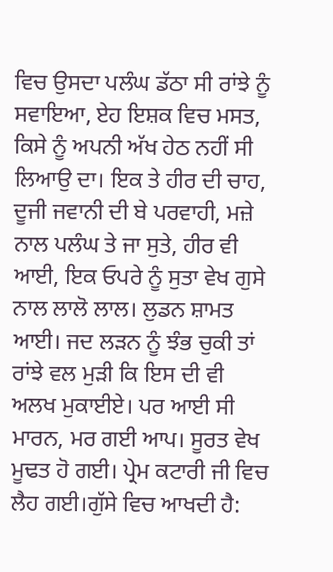ਵਿਚ ਉਸਦਾ ਪਲੰਘ ਡੱਠਾ ਸੀ ਰਾਂਝੇ ਨੂੰ ਸਵਾਇਆ, ਏਹ ਇਸ਼ਕ ਵਿਚ ਮਸਤ, ਕਿਸੇ ਨੂੰ ਅਪਨੀ ਅੱਖ ਹੇਠ ਨਹੀਂ ਸੀ ਲਿਆਉ ਦਾ। ਇਕ ਤੇ ਹੀਰ ਦੀ ਚਾਹ, ਦੂਜੀ ਜਵਾਨੀ ਦੀ ਬੇ ਪਰਵਾਹੀ, ਮਜ਼ੇ ਨਾਲ ਪਲੰਘ ਤੇ ਜਾ ਸੁਤੇ, ਹੀਰ ਵੀ ਆਈ, ਇਕ ਓਪਰੇ ਨੂੰ ਸੁਤਾ ਵੇਖ ਗੁਸੇ ਨਾਲ ਲਾਲੋ ਲਾਲ। ਲੁਡਨ ਸ਼ਾਮਤ ਆਈ। ਜਦ ਲੜਨ ਨੂੰ ਝੰਭ ਚੁਕੀ ਤਾਂ ਰਾਂਝੇ ਵਲ ਮੁੜੀ ਕਿ ਇਸ ਦੀ ਵੀ ਅਲਖ ਮੁਕਾਈਏ। ਪਰ ਆਈ ਸੀ ਮਾਰਨ, ਮਰ ਗਈ ਆਪ। ਸੂਰਤ ਵੇਖ ਮੂਢਤ ਹੋ ਗਈ। ਪ੍ਰੇਮ ਕਟਾਰੀ ਜੀ ਵਿਚ ਲੈਹ ਗਈ।ਗੁੱਸੇ ਵਿਚ ਆਖਦੀ ਹੈ: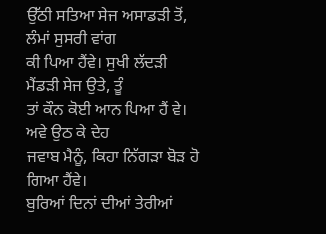ਉੱਠੀ ਸਤਿਆ ਸੇਜ ਅਸਾਡੜੀ ਤੋਂ, ਲੰਮਾਂ ਸੁਸਰੀ ਵਾਂਗ
ਕੀ ਪਿਆ ਹੈਂਵੇ। ਸੁਖੀ ਲੱਦੜੀ ਮੈਂਡੜੀ ਸੇਜ ਉਤੇ, ਤੂੰ
ਤਾਂ ਕੌਨ ਕੋਈ ਆਨ ਪਿਆ ਹੈਂ ਵੇ। ਅਵੇ ਉਠ ਕੇ ਦੇਹ
ਜਵਾਬ ਮੈਨੂੰ, ਕਿਹਾ ਨਿੱਗੜਾ ਬੋੜ ਹੋ ਗਿਆ ਹੈਂਵੇ।
ਬੁਰਿਆਂ ਦਿਨਾਂ ਦੀਆਂ ਤੇਰੀਆਂ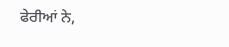ਫੇਰੀਆਂ ਨੇ,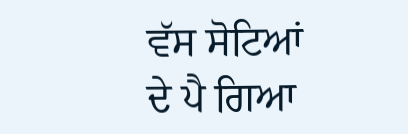ਵੱਸ ਸੋਟਿਆਂ
ਦੇ ਪੈ ਗਿਆ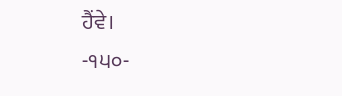ਹੈਂਵੇ।
-੧੫੦-